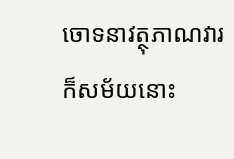ចោទនាវត្ថុភាណវារ
ក៏សម័យនោះ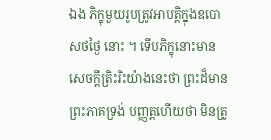ឯង ភិក្ខុមួយរូបត្រូវអាបត្តិក្នុងឧបោសថថ្ងៃ នោះ ។ ទើបភិក្ខុនោះមានសេចក្តីត្រិះរិះយ៉ាងនេះថា ព្រះដ៏មានព្រះភាគទ្រង់ បញ្ញត្តហើយថា មិនត្រូ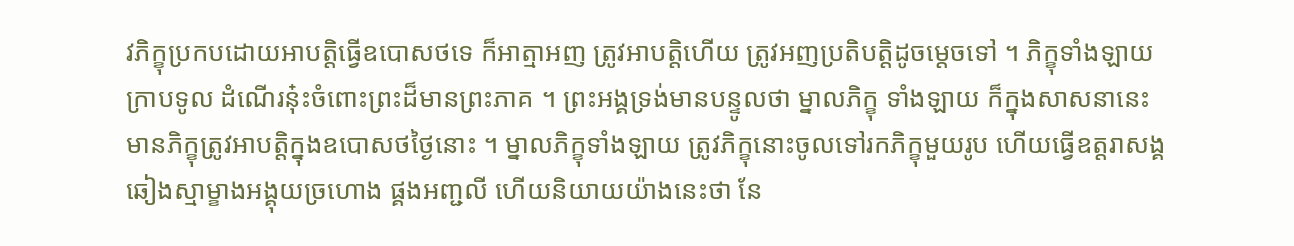វភិក្ខុប្រកបដោយអាបត្តិធ្វើឧបោសថទេ ក៏អាត្មាអញ ត្រូវអាបត្តិហើយ ត្រូវអញប្រតិបត្តិដូចម្តេចទៅ ។ ភិក្ខុទាំងឡាយក្រាបទូល ដំណើរនុ៎ះចំពោះព្រះដ៏មានព្រះភាគ ។ ព្រះអង្គទ្រង់មានបន្ទូលថា ម្នាលភិក្ខុ ទាំងឡាយ ក៏ក្នុងសាសនានេះ មានភិក្ខុត្រូវអាបត្តិក្នុងឧបោសថថ្ងៃនោះ ។ ម្នាលភិក្ខុទាំងឡាយ ត្រូវភិក្ខុនោះចូលទៅរកភិក្ខុមួយរូប ហើយធ្វើឧត្តរាសង្គ ឆៀងស្មាម្ខាងអង្គុយច្រហោង ផ្គងអញ្ជលី ហើយនិយាយយ៉ាងនេះថា នែ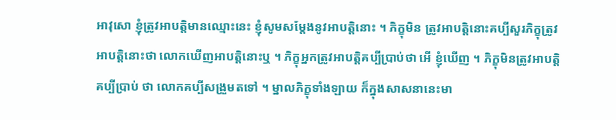អាវុសោ ខ្ញុំត្រូវអាបត្តិមានឈ្មោះនេះ ខ្ញុំសូមសម្តែងនូវអាបត្តិនោះ ។ ភិក្ខុមិន ត្រូវអាបត្តិនោះគប្បីសួរភិក្ខុត្រូវអាបត្តិនោះថា លោកឃើញអាបត្តិនោះឬ ។ ភិក្ខុអ្នកត្រូវអាបត្តិគប្បីប្រាប់ថា អើ ខ្ញុំឃើញ ។ ភិក្ខុមិនត្រូវអាបត្តិគប្បីប្រាប់ ថា លោកគប្បីសង្រួមតទៅ ។ ម្នាលភិក្ខុទាំងឡាយ ក៏ក្នុងសាសនានេះមា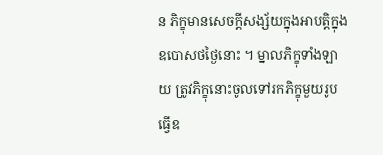ន ភិក្ខុមានសេចក្តីសង្ស័យក្នុងអាបត្តិក្នុងឧបោសថថ្ងៃនោះ ។ ម្នាលភិក្ខុទាំងឡាយ ត្រូវភិក្ខុនោះចូលទៅរកភិក្ខុមួយរូប ធ្វើឧ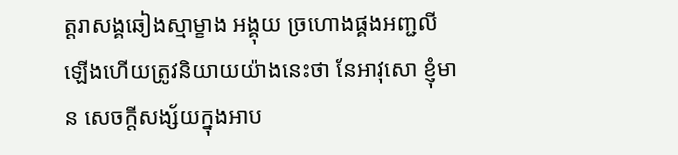ត្តរាសង្គឆៀងស្មាម្ខាង អង្គុយ ច្រហោងផ្គងអញ្ជលីឡើងហើយត្រូវនិយាយយ៉ាងនេះថា នែអាវុសោ ខ្ញុំមាន សេចក្តីសង្ស័យក្នុងអាប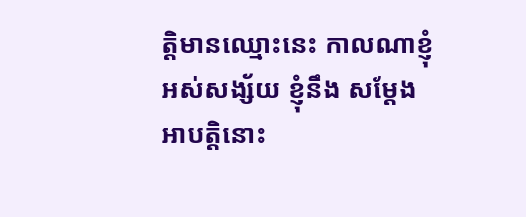ត្តិមានឈ្មោះនេះ កាលណាខ្ញុំអស់សង្ស័យ ខ្ញុំនឹង សម្តែងអាបត្តិនោះ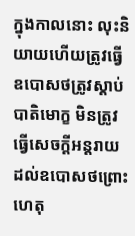ក្នុងកាលនោះ លុះនិយាយហើយត្រូវធ្វើឧបោសថត្រូវស្តាប់ បាតិមោក្ខ មិនត្រូវធ្វើសេចក្តីអន្តរាយដល់ឧបោសថព្រោះហេតុ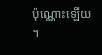ប៉ុណ្ណោះឡើយ ។